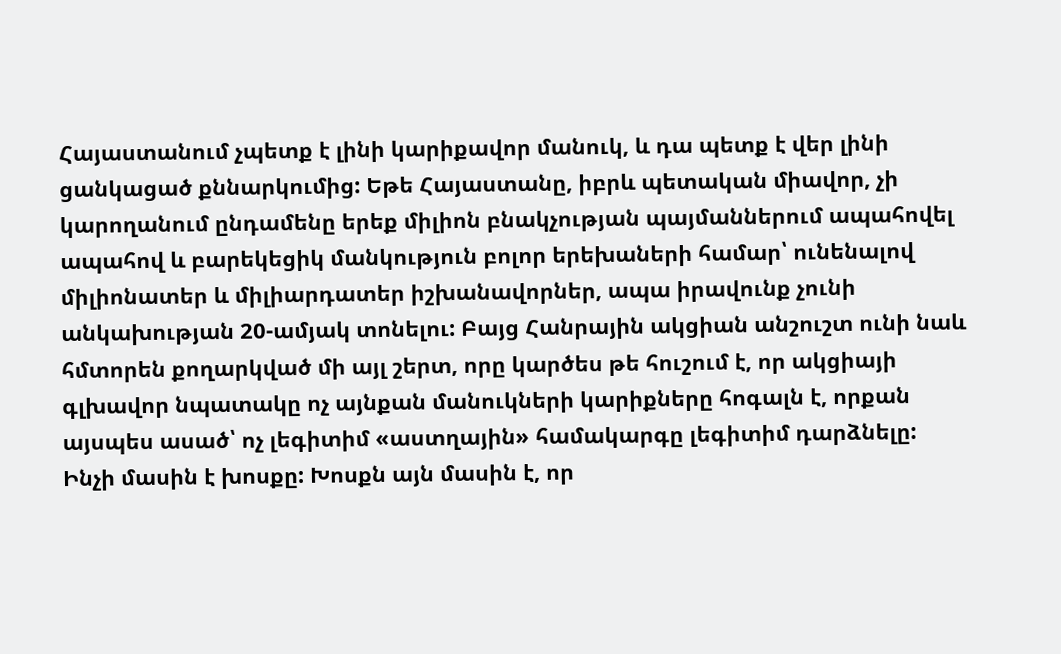Հայաստանում չպետք է լինի կարիքավոր մանուկ, և դա պետք է վեր լինի ցանկացած քննարկումից: Եթե Հայաստանը, իբրև պետական միավոր, չի կարողանում ընդամենը երեք միլիոն բնակչության պայմաններում ապահովել ապահով և բարեկեցիկ մանկություն բոլոր երեխաների համար՝ ունենալով միլիոնատեր և միլիարդատեր իշխանավորներ, ապա իրավունք չունի անկախության 20-ամյակ տոնելու: Բայց Հանրային ակցիան անշուշտ ունի նաև հմտորեն քողարկված մի այլ շերտ, որը կարծես թե հուշում է, որ ակցիայի գլխավոր նպատակը ոչ այնքան մանուկների կարիքները հոգալն է, որքան այսպես ասած՝ ոչ լեգիտիմ «աստղային» համակարգը լեգիտիմ դարձնելը:
Ինչի մասին է խոսքը: Խոսքն այն մասին է, որ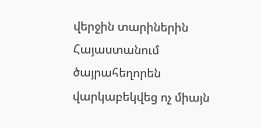վերջին տարիներին Հայաստանում ծայրահեղորեն վարկաբեկվեց ոչ միայն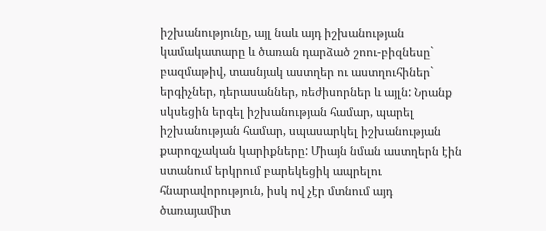իշխանությունը, այլ նաև այդ իշխանության կամակատարը և ծառան դարձած շոու-բիզնեսը` բազմաթիվ, տասնյակ աստղեր ու աստղուհիներ` երգիչներ, դերասաններ, ռեժիսորներ և այլն: Նրանք սկսեցին երգել իշխանության համար, պարել իշխանության համար, սպասարկել իշխանության քարոզչական կարիքները: Միայն նման աստղերն էին ստանում երկրում բարեկեցիկ ապրելու հնարավորություն, իսկ ով չէր մտնում այդ ծառայամիտ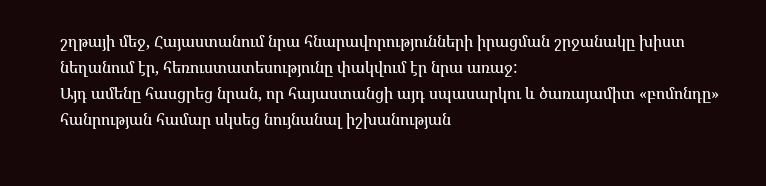շղթայի մեջ, Հայաստանում նրա հնարավորությունների իրացման շրջանակը խիստ նեղանում էր, հեռուստատեսությունը փակվում էր նրա առաջ:
Այդ ամենը հասցրեց նրան, որ հայաստանցի այդ սպասարկու և ծառայամիտ «բոմոնդը» հանրության համար սկսեց նույնանալ իշխանության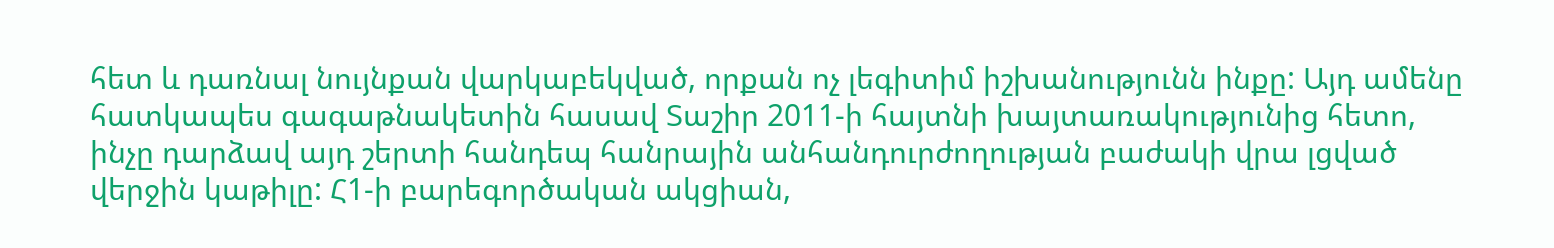հետ և դառնալ նույնքան վարկաբեկված, որքան ոչ լեգիտիմ իշխանությունն ինքը: Այդ ամենը հատկապես գագաթնակետին հասավ Տաշիր 2011-ի հայտնի խայտառակությունից հետո, ինչը դարձավ այդ շերտի հանդեպ հանրային անհանդուրժողության բաժակի վրա լցված վերջին կաթիլը: Հ1-ի բարեգործական ակցիան,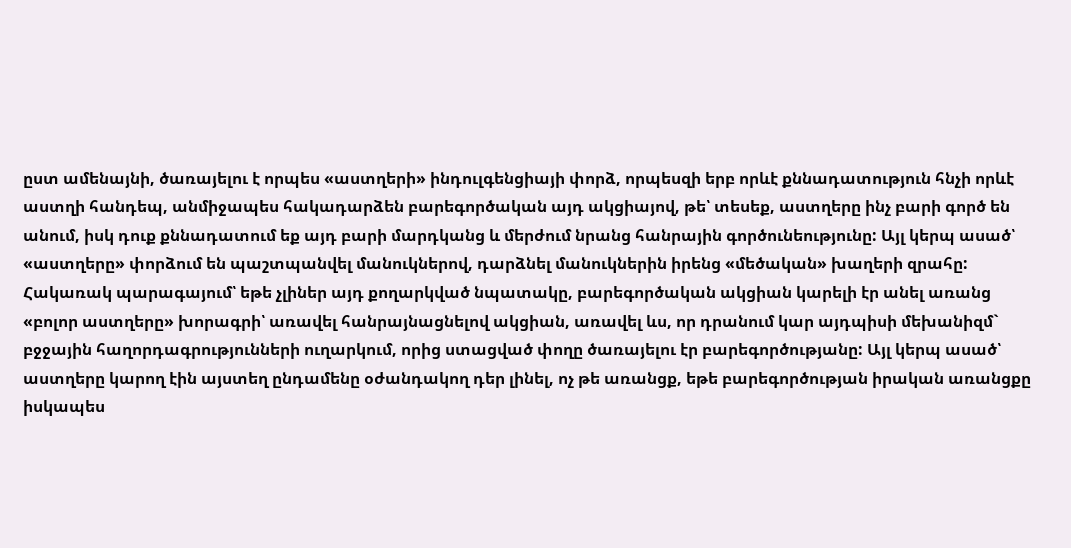ըստ ամենայնի, ծառայելու է որպես «աստղերի» ինդուլգենցիայի փորձ, որպեսզի երբ որևէ քննադատություն հնչի որևէ աստղի հանդեպ, անմիջապես հակադարձեն բարեգործական այդ ակցիայով, թե՝ տեսեք, աստղերը ինչ բարի գործ են անում, իսկ դուք քննադատում եք այդ բարի մարդկանց և մերժում նրանց հանրային գործունեությունը: Այլ կերպ ասած՝ «աստղերը» փորձում են պաշտպանվել մանուկներով, դարձնել մանուկներին իրենց «մեծական» խաղերի զրահը: Հակառակ պարագայում՝ եթե չլիներ այդ քողարկված նպատակը, բարեգործական ակցիան կարելի էր անել առանց «բոլոր աստղերը» խորագրի՝ առավել հանրայնացնելով ակցիան, առավել ևս, որ դրանում կար այդպիսի մեխանիզմ` բջջային հաղորդագրությունների ուղարկում, որից ստացված փողը ծառայելու էր բարեգործությանը: Այլ կերպ ասած՝ աստղերը կարող էին այստեղ ընդամենը օժանդակող դեր լինել, ոչ թե առանցք, եթե բարեգործության իրական առանցքը իսկապես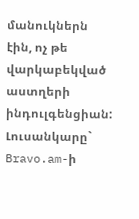մանուկներն էին, ոչ թե վարկաբեկված աստղերի ինդուլգենցիան:
Լուսանկարը` Bravo.am-ի